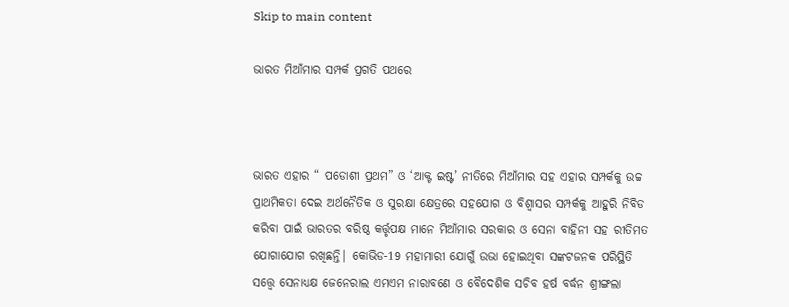Skip to main content

ଭାରତ ମିଆଁମାର ସମ୍ପର୍କ ପ୍ରଗତି ପଥରେ



ଭାରତ ଏହାର “ ପଡୋଶୀ ପ୍ରଥମ” ଓ ‘ଆକ୍ଟ ଇଷ୍ଟ’ ନୀତିରେ ମିଆଁମାର ସହ ଏହାର ସମ୍ପର୍କକୁ ଉଚ୍ଚ ପ୍ରାଥମିକତା ଦେଇ ଅର୍ଥନୈତିକ ଓ ସୁରକ୍ଷା କ୍ଷେତ୍ରରେ ସହଯୋଗ ଓ ବିଶ୍ଵାସର ସମ୍ପର୍କକୁ ଆହୁରି ନିବିଡ କରିବା ପାଇଁ ଭାରତର ବରିଷ୍ଠ କର୍ତ୍ତୃପକ୍ଷ ମାନେ ମିଆଁମାର ସରକାର ଓ ସେନା ବାହିନୀ ସହ ରୀତିମତ ଯୋଗାଯୋଗ ରଖିଛନ୍ତି| କୋଭିଡ-19 ମହାମାରୀ ଯୋଗୁଁ ଉଭା ହୋଇଥିବା ସଙ୍କଟଜନକ ପରିସ୍ଥିତି ସତ୍ତ୍ୱେ ସେନାଧ୍ୟକ୍ଷ ଜେନେରାଲ ଏମଏମ ନାରାବଣେ ଓ ବୈଦେଶିକ ସଚିବ ହର୍ଷ ବର୍ଦ୍ଧନ ଶ୍ରୀଙ୍ଗଲା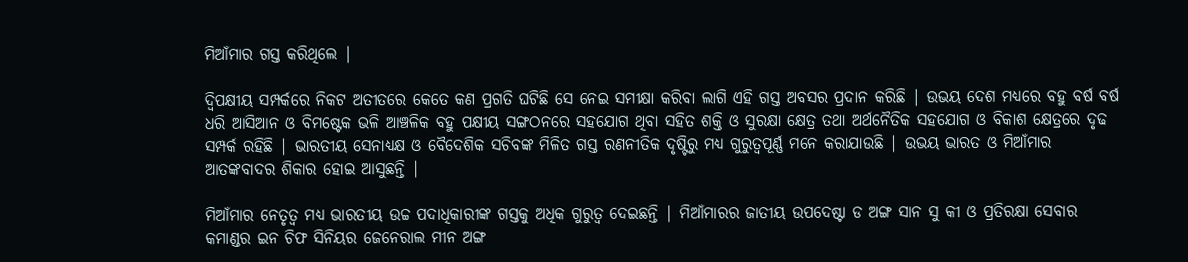ମିଆଁମାର ଗସ୍ତ କରିଥିଲେ |

ଦ୍ଵିପକ୍ଷୀୟ ସମ୍ପର୍କରେ ନିକଟ ଅତୀତରେ କେତେ କଣ ପ୍ରଗତି ଘଟିଛି ସେ ନେଇ ସମୀକ୍ଷା କରିବା ଲାଗି ଏହି ଗସ୍ତ ଅବସର ପ୍ରଦାନ କରିଛି | ଉଭୟ ଦେଶ ମଧ୍ୟରେ ବହୁ ବର୍ଷ ବର୍ଷ ଧରି ଆସିଆନ ଓ ବିମଷ୍ଟେକ ଭଳି ଆଞ୍ଚଳିକ ବହୁ ପକ୍ଷୀୟ ସଙ୍ଗଠନରେ ସହଯୋଗ ଥିବା ସହିତ ଶକ୍ତି ଓ ସୁରକ୍ଷା କ୍ଷେତ୍ର ତଥା ଅର୍ଥନୈତିକ ସହଯୋଗ ଓ ବିକାଶ କ୍ଷେତ୍ରରେ ଦୃଢ ସମ୍ପର୍କ ରହିଛି | ଭାରତୀୟ ସେନାଧ୍ୟକ୍ଷ ଓ ବୈଦେଶିକ ସଚିବଙ୍କ ମିଳିତ ଗସ୍ତ ରଣନୀତିକ ଦୃଷ୍ଟିରୁ ମଧ୍ୟ ଗୁରୁତ୍ୱପୂର୍ଣ୍ଣ ମନେ କରାଯାଉଛି | ଉଭୟ ଭାରତ ଓ ମିଆଁମାର ଆତଙ୍କବାଦର ଶିକାର ହୋଇ ଆସୁଛନ୍ତି |

ମିଆଁମାର ନେତୃତ୍ଵ ମଧ୍ୟ ଭାରତୀୟ ଉଚ୍ଚ ପଦାଧିକାରୀଙ୍କ ଗସ୍ତକୁ ଅଧିକ ଗୁରୁତ୍ଵ ଦେଇଛନ୍ତି | ମିଆଁମାରର ଜାତୀୟ ଉପଦେଷ୍ଟା ଡ ଅଙ୍ଗ ସାନ ସୁ କୀ ଓ ପ୍ରତିରକ୍ଷା ସେବାର କମାଣ୍ଡର ଇନ ଚିଫ ସିନିୟର ଜେନେରାଲ ମୀନ ଅଙ୍ଗ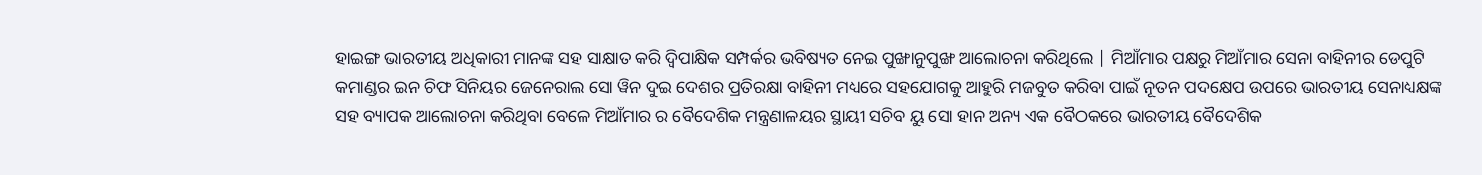ହାଇଙ୍ଗ ଭାରତୀୟ ଅଧିକାରୀ ମାନଙ୍କ ସହ ସାକ୍ଷାତ କରି ଦ୍ଵିପାକ୍ଷିକ ସମ୍ପର୍କର ଭବିଷ୍ୟତ ନେଇ ପୁଙ୍ଖାନୁପୁଙ୍ଖ ଆଲୋଚନା କରିଥିଲେ | ମିଆଁମାର ପକ୍ଷରୁ ମିଆଁମାର ସେନା ବାହିନୀର ଡେପୁଟି କମାଣ୍ଡର ଇନ ଚିଫ ସିନିୟର ଜେନେରାଲ ସୋ ୱିନ ଦୁଇ ଦେଶର ପ୍ରତିରକ୍ଷା ବାହିନୀ ମଧ୍ୟରେ ସହଯୋଗକୁ ଆହୁରି ମଜବୁତ କରିବା ପାଇଁ ନୂତନ ପଦକ୍ଷେପ ଉପରେ ଭାରତୀୟ ସେନାଧ୍ୟକ୍ଷଙ୍କ ସହ ବ୍ୟାପକ ଆଲୋଚନା କରିଥିବା ବେଳେ ମିଆଁମାର ର ବୈଦେଶିକ ମନ୍ତ୍ରଣାଳୟର ସ୍ଥାୟୀ ସଚିବ ୟୁ ସୋ ହାନ ଅନ୍ୟ ଏକ ବୈଠକରେ ଭାରତୀୟ ବୈଦେଶିକ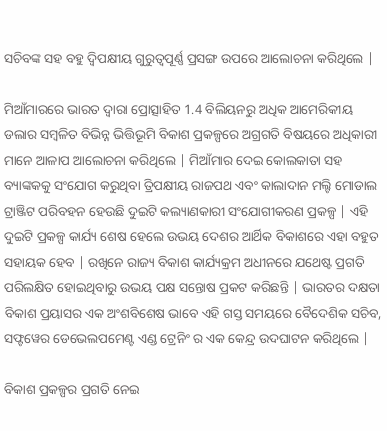ସଚିବଙ୍କ ସହ ବହୁ ଦ୍ଵିପକ୍ଷୀୟ ଗୁରୁତ୍ୱପୂର୍ଣ୍ଣ ପ୍ରସଙ୍ଗ ଉପରେ ଆଲୋଚନା କରିଥିଲେ |

ମିଆଁମାରରେ ଭାରତ ଦ୍ଵାରା ପ୍ରୋତ୍ସାହିତ 1.4 ବିଲିୟନରୁ ଅଧିକ ଆମେରିକୀୟ ଡଲାର ସମ୍ବଳିତ ବିଭିନ୍ନ ଭିତ୍ତିଭୂମି ବିକାଶ ପ୍ରକଳ୍ପରେ ଅଗ୍ରଗତି ବିଷୟରେ ଅଧିକାରୀ ମାନେ ଆଳାପ ଆଲୋଚନା କରିଥିଲେ | ମିଆଁମାର ଦେଇ କୋଲକାତା ସହ ବ୍ୟାଙ୍କକକୁ ସଂଯୋଗ କରୁଥିବା ତ୍ରିପକ୍ଷୀୟ ରାଜପଥ ଏବଂ କାଲାଦାନ ମଲ୍ଟି ମୋଡାଲ ଟ୍ରାଞ୍ଜିଟ ପରିବହନ ହେଉଛି ଦୁଇଟି କଲ୍ୟାଣକାରୀ ସଂଯୋଗୀକରଣ ପ୍ରକଳ୍ପ | ଏହି ଦୁଇଟି ପ୍ରକଳ୍ପ କାର୍ଯ୍ୟ ଶେଷ ହେଲେ ଉଭୟ ଦେଶର ଆର୍ଥିକ ବିକାଶରେ ଏହା ବହୁତ ସହାୟକ ହେବ | ରଖିନେ ରାଜ୍ୟ ବିକାଶ କାର୍ଯ୍ୟକ୍ରମ ଅଧୀନରେ ଯଥେଷ୍ଟ ପ୍ରଗତି ପରିଲକ୍ଷିତ ହୋଇଥିବାରୁ ଉଭୟ ପକ୍ଷ ସନ୍ତୋଷ ପ୍ରକଟ କରିଛନ୍ତି | ଭାରତର ଦକ୍ଷତା ବିକାଶ ପ୍ରୟାସର ଏକ ଅଂଶବିଶେଷ ଭାବେ ଏହି ଗସ୍ତ ସମୟରେ ବୈଦେଶିକ ସଚିବ, ସଫ୍ଟୱେର ଡେଭେଲପମେଣ୍ଟ ଏଣ୍ଡ ଟ୍ରେନିଂ ର ଏକ କେନ୍ଦ୍ର ଉଦଘାଟନ କରିଥିଲେ |

ବିକାଶ ପ୍ରକଳ୍ପର ପ୍ରଗତି ନେଇ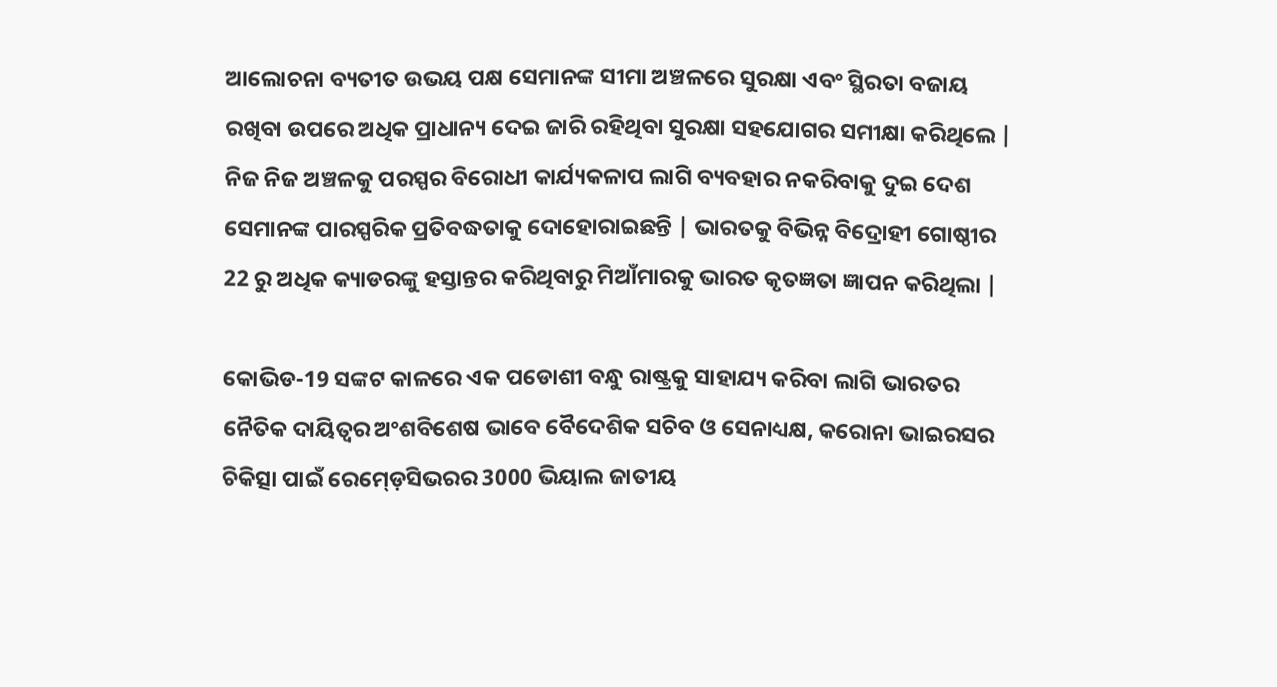ଆଲୋଚନା ବ୍ୟତୀତ ଉଭୟ ପକ୍ଷ ସେମାନଙ୍କ ସୀମା ଅଞ୍ଚଳରେ ସୁରକ୍ଷା ଏବଂ ସ୍ଥିରତା ବଜାୟ ରଖିବା ଉପରେ ଅଧିକ ପ୍ରାଧାନ୍ୟ ଦେଇ ଜାରି ରହିଥିବା ସୁରକ୍ଷା ସହଯୋଗର ସମୀକ୍ଷା କରିଥିଲେ | ନିଜ ନିଜ ଅଞ୍ଚଳକୁ ପରସ୍ପର ବିରୋଧୀ କାର୍ଯ୍ୟକଳାପ ଲାଗି ବ୍ୟବହାର ନକରିବାକୁ ଦୁଇ ଦେଶ ସେମାନଙ୍କ ପାରସ୍ପରିକ ପ୍ରତିବଦ୍ଧତାକୁ ଦୋହୋରାଇଛନ୍ତି | ଭାରତକୁ ବିଭିନ୍ନ ବିଦ୍ରୋହୀ ଗୋଷ୍ଠୀର 22 ରୁ ଅଧିକ କ୍ୟାଡରଙ୍କୁ ହସ୍ତାନ୍ତର କରିଥିବାରୁ ମିଆଁମାରକୁ ଭାରତ କୃତଜ୍ଞତା ଜ୍ଞାପନ କରିଥିଲା |

କୋଭିଡ-19 ସଙ୍କଟ କାଳରେ ଏକ ପଡୋଶୀ ବନ୍ଧୁ ରାଷ୍ଟ୍ରକୁ ସାହାଯ୍ୟ କରିବା ଲାଗି ଭାରତର ନୈତିକ ଦାୟିତ୍ଵର ଅଂଶବିଶେଷ ଭାବେ ବୈଦେଶିକ ସଚିବ ଓ ସେନାଧ୍ୟକ୍ଷ, କରୋନା ଭାଇରସର ଚିକିତ୍ସା ପାଇଁ ରେମ୍ଡ଼େସିଭରର 3000 ଭିୟାଲ ଜାତୀୟ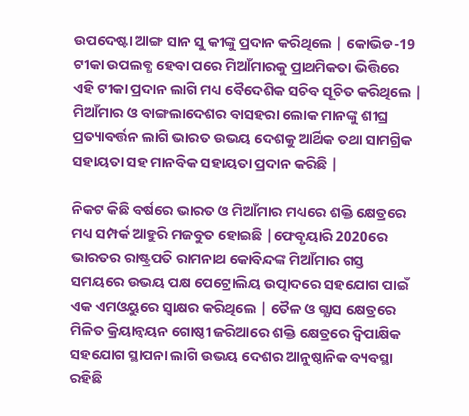ଉପଦେଷ୍ଟା ଆଙ୍ଗ ସାନ ସୁ କୀଙ୍କୁ ପ୍ରଦାନ କରିଥିଲେ | କୋଭିଡ-19 ଟୀକା ଉପଲବ୍ଧ ହେବା ପରେ ମିଆଁମାରକୁ ପ୍ରାଥମିକତା ଭିତ୍ତିରେ ଏହି ଟୀକା ପ୍ରଦାନ ଲାଗି ମଧ୍ୟ ବୈଦେଶିକ ସଚିବ ସୂଚିତ କରିଥିଲେ | ମିଆଁମାର ଓ ବାଙ୍ଗଲାଦେଶର ବାସହରା ଲୋକ ମାନଙ୍କୁ ଶୀଘ୍ର ପ୍ରତ୍ୟାବର୍ତ୍ତନ ଲାଗି ଭାରତ ଉଭୟ ଦେଶକୁ ଆର୍ଥିକ ତଥା ସାମଗ୍ରିକ ସହାୟତା ସହ ମାନବିକ ସହାୟତା ପ୍ରଦାନ କରିଛି |

ନିକଟ କିଛି ବର୍ଷରେ ଭାରତ ଓ ମିଆଁମାର ମଧ୍ୟରେ ଶକ୍ତି କ୍ଷେତ୍ରରେ ମଧ୍ୟ ସମ୍ପର୍କ ଆହୁରି ମଜବୁତ ହୋଇଛି |ଫେବୃୟାରି 2020ରେ ଭାରତର ରାଷ୍ଟ୍ରପତି ରାମନାଥ କୋବିନ୍ଦଙ୍କ ମିଆଁମାର ଗସ୍ତ ସମୟରେ ଉଭୟ ପକ୍ଷ ପେଟ୍ରୋଲିୟ ଉତ୍ପାଦରେ ସହଯୋଗ ପାଇଁ ଏକ ଏମଓୟୁରେ ସ୍ଵାକ୍ଷର କରିଥିଲେ | ତୈଳ ଓ ଗ୍ଯାସ କ୍ଷେତ୍ରରେ ମିଳିତ କ୍ରିୟାନ୍ବୟନ ଗୋଷ୍ଠୀ ଜରିଆରେ ଶକ୍ତି କ୍ଷେତ୍ରରେ ଦ୍ଵିପାକ୍ଷିକ ସହଯୋଗ ସ୍ଥାପନା ଲାଗି ଉଭୟ ଦେଶର ଆନୁଷ୍ଠାନିକ ବ୍ୟବସ୍ଥା ରହିଛି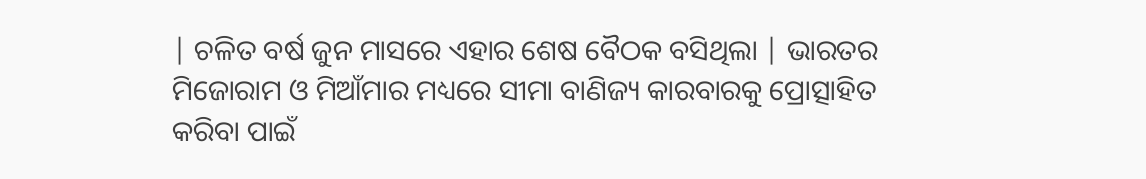| ଚଳିତ ବର୍ଷ ଜୁନ ମାସରେ ଏହାର ଶେଷ ବୈଠକ ବସିଥିଲା | ଭାରତର ମିଜୋରାମ ଓ ମିଆଁମାର ମଧ୍ୟରେ ସୀମା ବାଣିଜ୍ୟ କାରବାରକୁ ପ୍ରୋତ୍ସାହିତ କରିବା ପାଇଁ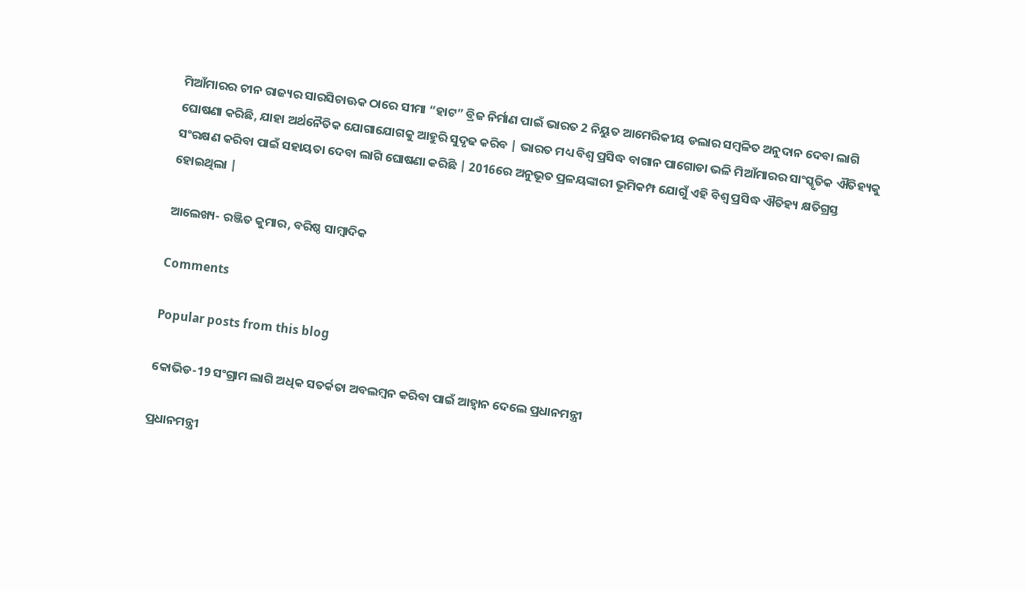ମିଆଁମାରର ଚୀନ ରାଜ୍ୟର ସାରସିଚାଊକ ଠାରେ ସୀମା “ହାଟ” ବ୍ରିଜ ନିର୍ମାଣ ପାଇଁ ଭାରତ 2 ନିୟୁତ ଆମେରିକୀୟ ଡଲାର ସମ୍ବଳିତ ଅନୁଦାନ ଦେବା ଲାଗି ଘୋଷଣା କରିଛି, ଯାହା ଅର୍ଥନୈତିକ ଯୋଗାଯୋଗକୁ ଆହୁରି ସୁଦୃଢ କରିବ | ଭାରତ ମଧ୍ୟ ବିଶ୍ଵ ପ୍ରସିଦ୍ଧ ବାଗାନ ପାଗୋଡା ଭଳି ମିଆଁମାରର ସାଂସ୍କୃତିକ ଐତିହ୍ୟକୁ ସଂରକ୍ଷଣ କରିବା ପାଇଁ ସହାୟତା ଦେବା ଲାଗି ଘୋଷଣା କରିଛି | 2016ରେ ଅନୁଭୂତ ପ୍ରଳୟଙ୍କାରୀ ଭୂମିକମ୍ପ ଯୋଗୁଁ ଏହି ବିଶ୍ଵ ପ୍ରସିଦ୍ଧ ଐତିହ୍ୟ କ୍ଷତିଗ୍ରସ୍ତ ହୋଇଥିଲା |

ଆଲେଖ୍ୟ- ରଞ୍ଜିତ କୁମାର, ବରିଷ୍ଠ ସାମ୍ବାଦିକ

Comments

Popular posts from this blog

କୋଭିଡ-19 ସଂଗ୍ରାମ ଲାଗି ଅଧିକ ସତର୍କତା ଅବଲମ୍ବନ କରିବା ପାଇଁ ଆହ୍ଵାନ ଦେଲେ ପ୍ରଧାନମନ୍ତ୍ରୀ

ପ୍ରଧାନମନ୍ତ୍ରୀ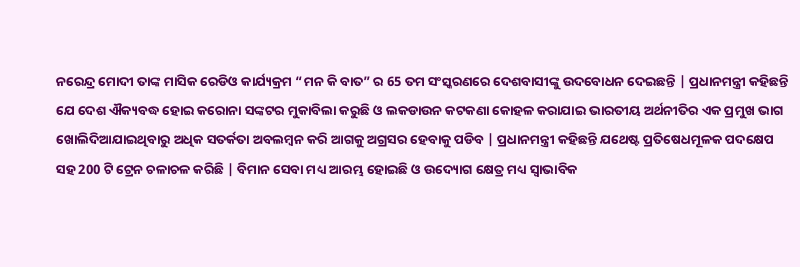ନରେନ୍ଦ୍ର ମୋଦୀ ତାଙ୍କ ମାସିକ ରେଡିଓ କାର୍ଯ୍ୟକ୍ରମ “ମନ କି ବାତ” ର 65 ତମ ସଂସ୍କରଣରେ ଦେଶବାସୀଙ୍କୁ ଉଦବୋଧନ ଦେଇଛନ୍ତି | ପ୍ରଧାନମନ୍ତ୍ରୀ କହିଛନ୍ତି ଯେ ଦେଶ ଐକ୍ୟବଦ୍ଧ ହୋଇ କରୋନା ସଙ୍କଟର ମୁକାବିଲା କରୁଛି ଓ ଲକଡାଉନ କଟକଣା କୋହଳ କରାଯାଇ ଭାରତୀୟ ଅର୍ଥନୀତିର ଏକ ପ୍ରମୁଖ ଭାଗ ଖୋଲିଦିଆଯାଇଥିବାରୁ ଅଧିକ ସତର୍କତା ଅବଲମ୍ବନ କରି ଆଗକୁ ଅଗ୍ରସର ହେବାକୁ ପଡିବ | ପ୍ରଧାନମନ୍ତ୍ରୀ କହିଛନ୍ତି ଯଥେଷ୍ଟ ପ୍ରତିଷେଧମୂଳକ ପଦକ୍ଷେପ ସହ 200 ଟି ଟ୍ରେନ ଚଳାଚଳ କରିଛି | ବିମାନ ସେବା ମଧ୍ୟ ଆରମ୍ଭ ହୋଇଛି ଓ ଉଦ୍ୟୋଗ କ୍ଷେତ୍ର ମଧ୍ୟ ସ୍ଵାଭାବିକ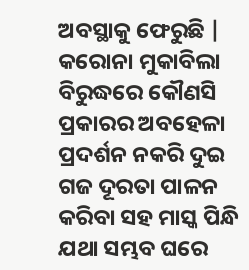ଅବସ୍ଥାକୁ ଫେରୁଛି | କରୋନା ମୁକାବିଲା ବିରୁଦ୍ଧରେ କୌଣସି ପ୍ରକାରର ଅବହେଳା ପ୍ରଦର୍ଶନ ନକରି ଦୁଇ ଗଜ ଦୂରତା ପାଳନ କରିବା ସହ ମାସ୍କ ପିନ୍ଧି ଯଥା ସମ୍ଭବ ଘରେ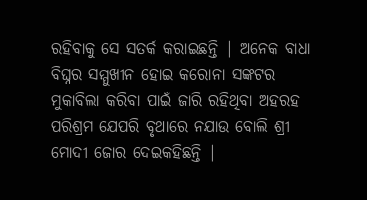ରହିବାକୁ ସେ ସତର୍କ କରାଇଛନ୍ତି | ଅନେକ ବାଧା ବିଘ୍ନର ସମ୍ମୁଖୀନ ହୋଇ କରୋନା ସଙ୍କଟର ମୁକାବିଲା କରିବା ପାଇଁ ଜାରି ରହିଥିବା ଅହରହ ପରିଶ୍ରମ ଯେପରି ବୃଥାରେ ନଯାଉ ବୋଲି ଶ୍ରୀ ମୋଦୀ ଜୋର ଦେଇକହିଛନ୍ତି |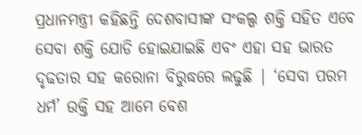ପ୍ରଧାନମନ୍ତ୍ରୀ କହିଛନ୍ତି ଦେଶବାସୀଙ୍କ ସଂକଲ୍ପ ଶକ୍ତି ସହିତ ଏବେ ସେବା ଶକ୍ତି ଯୋଡି ହୋଇଯାଇଛି ଏବଂ ଏହା ସହ ଭାରତ ଦୃଢତାର ସହ କରୋନା ବିରୁଦ୍ଧରେ ଲଢୁଛି | ‘ସେବା ପରମ ଧର୍ମ’ ଉକ୍ତି ସହ ଆମେ ବେଶ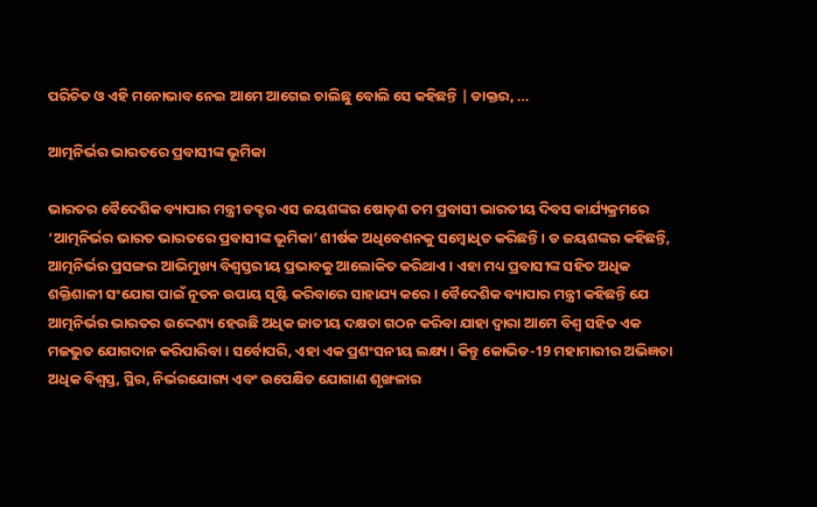ପରିଚିତ ଓ ଏହି ମନୋଭାବ ନେଇ ଆମେ ଆଗେଇ ଚାଲିଛୁ ବୋଲି ସେ କହିଛନ୍ତି | ଡାକ୍ତର, ...

ଆତ୍ମନିର୍ଭର ଭାରତରେ ପ୍ରବାସୀଙ୍କ ଭୂମିକା

ଭାରତର ବୈଦେଶିକ ବ୍ୟାପାର ମନ୍ତ୍ରୀ ଡକ୍ଟର ଏସ ଜୟଶଙ୍କର ଷୋଡ଼ଶ ତମ ପ୍ରବାସୀ ଭାରତୀୟ ଦିବସ କାର୍ଯ୍ୟକ୍ରମରେ ‘ଆତ୍ମନିର୍ଭର ଭାରତ ଭାରତରେ ପ୍ରବାସୀଙ୍କ ଭୂମିକା’ ଶୀର୍ଷକ ଅଧିବେଶନକୁ ସମ୍ବୋଧିତ କରିଛନ୍ତି । ଡ ଜୟଶଙ୍କର କହିଛନ୍ତି, ଆତ୍ମନିର୍ଭର ପ୍ରସଙ୍ଗର ଆଭିମୁଖ୍ୟ ବିଶ୍ୱସ୍ତରୀୟ ପ୍ରଭାବକୁ ଆଲୋକିତ କରିଥାଏ । ଏହା ମଧ୍ୟ ପ୍ରବାସୀଙ୍କ ସହିତ ଅଧିକ ଶକ୍ତିଶାଳୀ ସଂଯୋଗ ପାଇଁ ନୂତନ ଉପାୟ ସୃଷ୍ଟି କରିବାରେ ସାହାଯ୍ୟ କରେ । ବୈଦେଶିକ ବ୍ୟାପାର ମନ୍ତ୍ରୀ କହିଛନ୍ତି ଯେ ଆତ୍ମନିର୍ଭର ଭାରତର ଉଦ୍ଦେଶ୍ୟ ହେଉଛି ଅଧିକ ଜାତୀୟ ଦକ୍ଷତା ଗଠନ କରିବା ଯାହା ଦ୍ବାରା ଆମେ ବିଶ୍ୱ ସହିତ ଏକ ମଜଭୁତ ଯୋଗଦାନ କରିପାରିବା । ସର୍ବୋପରି, ଏହା ଏକ ପ୍ରଶଂସନୀୟ ଲକ୍ଷ୍ୟ । କିନ୍ତୁ କୋଭିଡ-19 ମହାମାରୀର ଅଭିଜ୍ଞତା ଅଧିକ ବିଶ୍ୱସ୍ତ, ସ୍ଥିର, ନିର୍ଭରଯୋଗ୍ୟ ଏବଂ ଉପେକ୍ଷିତ ଯୋଗାଣ ଶୃଙ୍ଖଳାର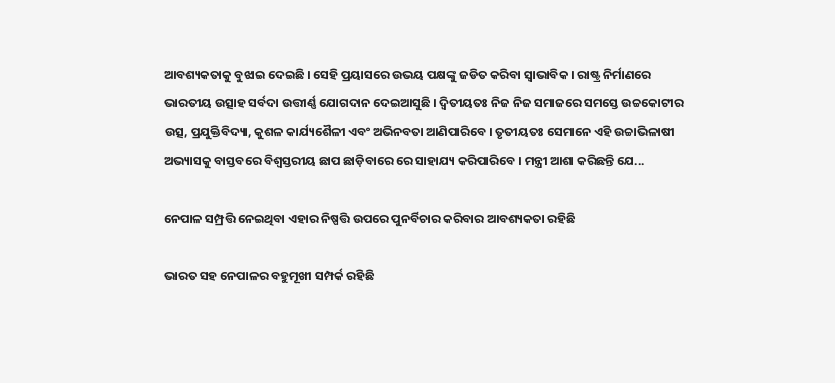ଆବଶ୍ୟକତାକୁ ବୁଝାଇ ଦେଇଛି । ସେହି ପ୍ରୟାସରେ ଉଭୟ ପକ୍ଷଙ୍କୁ ଜଡିତ କରିବା ସ୍ୱାଭାବିକ । ରାଷ୍ଟ୍ର ନିର୍ମାଣରେ ଭାରତୀୟ ଉତ୍ସାହ ସର୍ବଦା ଉତ୍ତୀର୍ଣ୍ଣ ଯୋଗଦାନ ଦେଇଆସୁଛି । ଦ୍ୱିତୀୟତଃ ନିଜ ନିଜ ସମାଜରେ ସମସ୍ତେ ଉଚ୍ଚକୋଟୀର ଉତ୍ସ, ପ୍ରଯୁକ୍ତିବିଦ୍ୟା, କୁଶଳ କାର୍ଯ୍ୟଶୈଳୀ ଏବଂ ଅଭିନବତା ଆଣିପାରିବେ । ତୃତୀୟତଃ ସେମାନେ ଏହି ଉଚ୍ଚାଭିଳାଷୀ ଅଭ୍ୟାସକୁ ବାସ୍ତବରେ ବିଶ୍ୱସ୍ତରୀୟ ଛାପ ଛାଡ଼ିବାରେ ରେ ସାହାଯ୍ୟ କରିପାରିବେ । ମନ୍ତ୍ରୀ ଆଶା କରିଛନ୍ତି ଯେ...

ନେପାଳ ସମ୍ପ୍ରତ୍ତି ନେଇଥିବା ଏହାର ନିଷ୍ପତ୍ତି ଉପରେ ପୁନର୍ବିଚାର କରିବାର ଆବଶ୍ୟକତା ରହିଛି

ଭାରତ ସହ ନେପାଳର ବହୁମୂଖୀ ସମ୍ପର୍କ ରହିଛି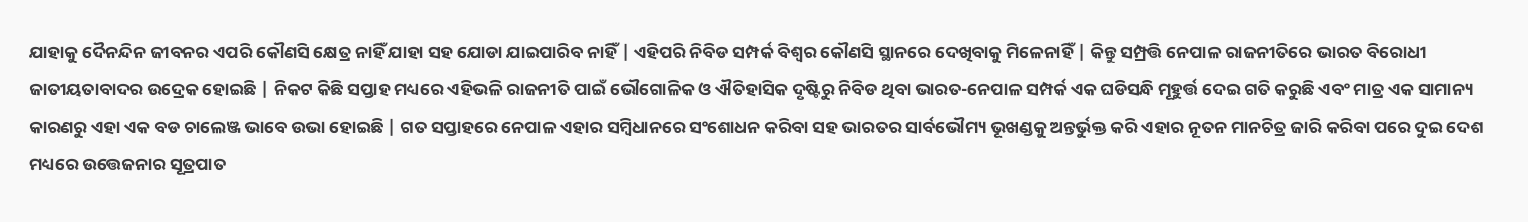ଯାହାକୁ ଦୈନନ୍ଦିନ ଜୀବନର ଏପରି କୌଣସି କ୍ଷେତ୍ର ନାହିଁ ଯାହା ସହ ଯୋଡା ଯାଇପାରିବ ନାହିଁ | ଏହିପରି ନିବିଡ ସମ୍ପର୍କ ବିଶ୍ଵର କୌଣସି ସ୍ଥାନରେ ଦେଖିବାକୁ ମିଳେନାହିଁ | କିନ୍ତୁ ସମ୍ପ୍ରତ୍ତି ନେପାଳ ରାଜନୀତିରେ ଭାରତ ବିରୋଧୀ ଜାତୀୟତାବାଦର ଉଦ୍ରେକ ହୋଇଛି | ନିକଟ କିଛି ସପ୍ତାହ ମଧ୍ୟରେ ଏହିଭଳି ରାଜନୀତି ପାଇଁ ଭୌଗୋଳିକ ଓ ଐତିହାସିକ ଦୃଷ୍ଟିରୁ ନିବିଡ ଥିବା ଭାରତ-ନେପାଳ ସମ୍ପର୍କ ଏକ ଘଡିସନ୍ଧି ମୂହୁର୍ତ୍ତ ଦେଇ ଗତି କରୁଛି ଏବଂ ମାତ୍ର ଏକ ସାମାନ୍ୟ କାରଣରୁ ଏହା ଏକ ବଡ ଚାଲେଞ୍ଜ ଭାବେ ଉଭା ହୋଇଛି | ଗତ ସପ୍ତାହରେ ନେପାଳ ଏହାର ସମ୍ବିଧାନରେ ସଂଶୋଧନ କରିବା ସହ ଭାରତର ସାର୍ବଭୌମ୍ୟ ଭୂଖଣ୍ଡକୁ ଅନ୍ତର୍ଭୁକ୍ତ କରି ଏହାର ନୂତନ ମାନଚିତ୍ର ଜାରି କରିବା ପରେ ଦୁଇ ଦେଶ ମଧ୍ୟରେ ଉତ୍ତେଜନାର ସୂତ୍ରପାତ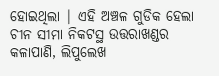ହୋଇଥିଲା | ଏହି ଅଞ୍ଚଳ ଗୁଡିକ ହେଲା ଚୀନ ସୀମା ନିକଟସ୍ଥ ଉତ୍ତରାଖଣ୍ଡର କଳାପାଣି, ଲିପୁଲେଖ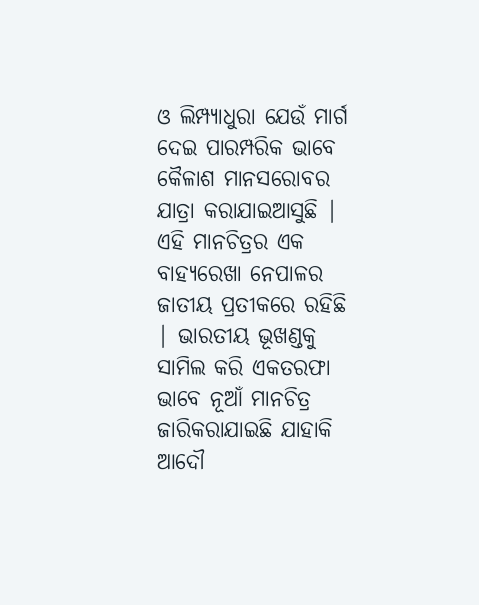ଓ ଲିମ୍ପ୍ୟାଧୁରା ଯେଉଁ ମାର୍ଗ ଦେଇ ପାରମ୍ପରିକ ଭାବେ କୈଳାଶ ମାନସରୋବର ଯାତ୍ରା କରାଯାଇଆସୁଛି | ଏହି ମାନଚିତ୍ରର ଏକ ବାହ୍ୟରେଖା ନେପାଳର ଜାତୀୟ ପ୍ରତୀକରେ ରହିଛି | ଭାରତୀୟ ଭୂଖଣ୍ଡକୁ ସାମିଲ କରି ଏକତରଫା ଭାବେ ନୂଆଁ ମାନଚିତ୍ର ଜାରିକରାଯାଇଛି ଯାହାକି ଆଦୌ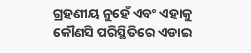ଗ୍ରହଣୀୟ ନୁହେଁ ଏବଂ ଏହାକୁ କୌଣସି ପରିସ୍ଥିତିରେ ଏଡାଇ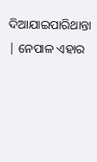ଦିଆଯାଇପାରିଥାନ୍ତା | ନେପାଳ ଏହାର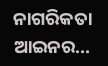ନାଗରିକତା ଆଇନର...